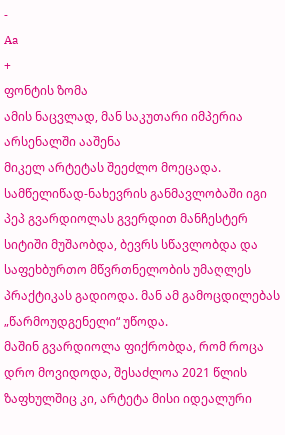-
Aa
+
ფონტის ზომა
ამის ნაცვლად, მან საკუთარი იმპერია არსენალში ააშენა
მიკელ არტეტას შეეძლო მოეცადა. სამწელიწად-ნახევრის განმავლობაში იგი პეპ გვარდიოლას გვერდით მანჩესტერ სიტიში მუშაობდა, ბევრს სწავლობდა და საფეხბურთო მწვრთნელობის უმაღლეს პრაქტიკას გადიოდა. მან ამ გამოცდილებას „წარმოუდგენელი“ უწოდა.
მაშინ გვარდიოლა ფიქრობდა, რომ როცა დრო მოვიდოდა, შესაძლოა 2021 წლის ზაფხულშიც კი, არტეტა მისი იდეალური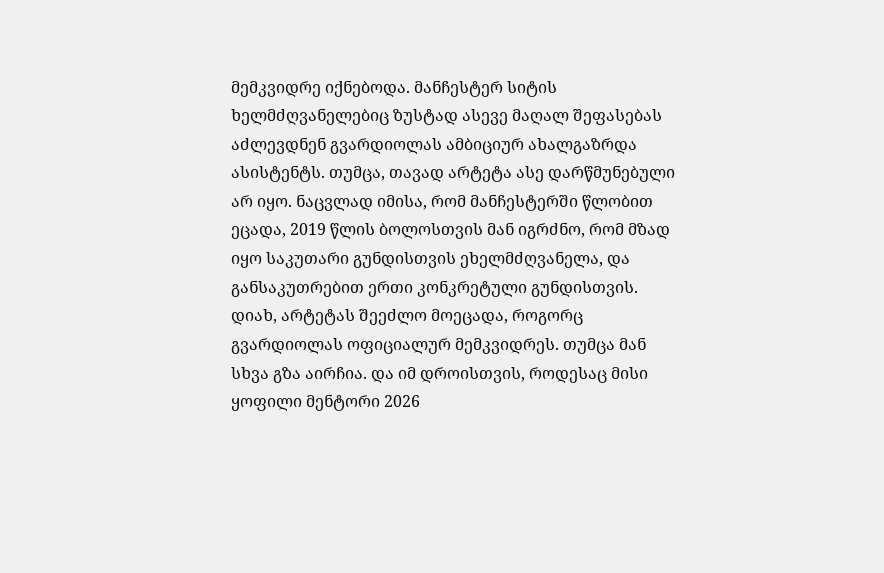მემკვიდრე იქნებოდა. მანჩესტერ სიტის ხელმძღვანელებიც ზუსტად ასევე მაღალ შეფასებას აძლევდნენ გვარდიოლას ამბიციურ ახალგაზრდა ასისტენტს. თუმცა, თავად არტეტა ასე დარწმუნებული არ იყო. ნაცვლად იმისა, რომ მანჩესტერში წლობით ეცადა, 2019 წლის ბოლოსთვის მან იგრძნო, რომ მზად იყო საკუთარი გუნდისთვის ეხელმძღვანელა, და განსაკუთრებით ერთი კონკრეტული გუნდისთვის.
დიახ, არტეტას შეეძლო მოეცადა, როგორც გვარდიოლას ოფიციალურ მემკვიდრეს. თუმცა მან სხვა გზა აირჩია. და იმ დროისთვის, როდესაც მისი ყოფილი მენტორი 2026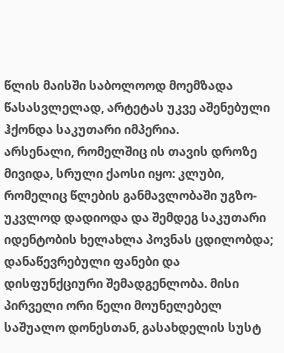წლის მაისში საბოლოოდ მოემზადა წასასვლელად, არტეტას უკვე აშენებული ჰქონდა საკუთარი იმპერია.
არსენალი, რომელშიც ის თავის დროზე მივიდა, სრული ქაოსი იყო: კლუბი, რომელიც წლების განმავლობაში უგზო-უკვლოდ დადიოდა და შემდეგ საკუთარი იდენტობის ხელახლა პოვნას ცდილობდა; დანაწევრებული ფანები და დისფუნქციური შემადგენლობა. მისი პირველი ორი წელი მოუნელებელ საშუალო დონესთან, გასახდელის სუსტ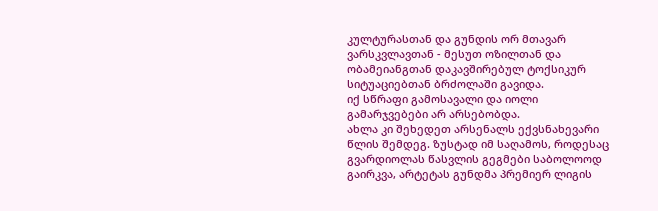კულტურასთან და გუნდის ორ მთავარ ვარსკვლავთან - მესუთ ოზილთან და ობამეიანგთან დაკავშირებულ ტოქსიკურ სიტუაციებთან ბრძოლაში გავიდა.
იქ სწრაფი გამოსავალი და იოლი გამარჯვებები არ არსებობდა.
ახლა კი შეხედეთ არსენალს ექვსნახევარი წლის შემდეგ. ზუსტად იმ საღამოს, როდესაც გვარდიოლას წასვლის გეგმები საბოლოოდ გაირკვა, არტეტას გუნდმა პრემიერ ლიგის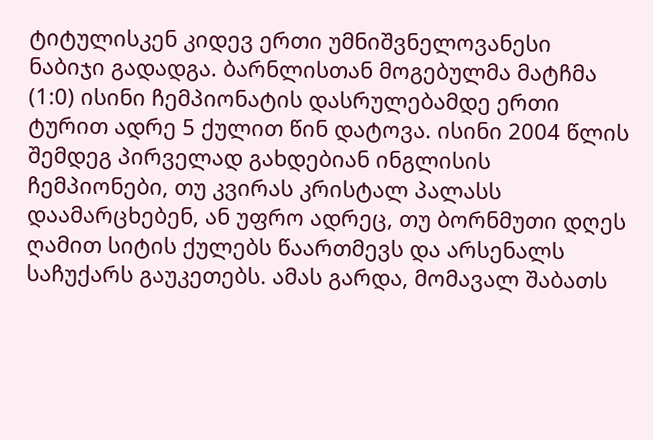ტიტულისკენ კიდევ ერთი უმნიშვნელოვანესი ნაბიჯი გადადგა. ბარნლისთან მოგებულმა მატჩმა (1:0) ისინი ჩემპიონატის დასრულებამდე ერთი ტურით ადრე 5 ქულით წინ დატოვა. ისინი 2004 წლის შემდეგ პირველად გახდებიან ინგლისის ჩემპიონები, თუ კვირას კრისტალ პალასს დაამარცხებენ, ან უფრო ადრეც, თუ ბორნმუთი დღეს ღამით სიტის ქულებს წაართმევს და არსენალს საჩუქარს გაუკეთებს. ამას გარდა, მომავალ შაბათს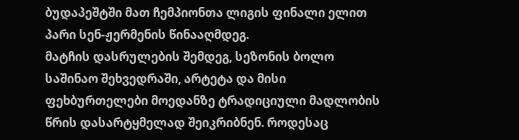ბუდაპეშტში მათ ჩემპიონთა ლიგის ფინალი ელით პარი სენ-ჟერმენის წინააღმდეგ.
მატჩის დასრულების შემდეგ, სეზონის ბოლო საშინაო შეხვედრაში, არტეტა და მისი ფეხბურთელები მოედანზე ტრადიციული მადლობის წრის დასარტყმელად შეიკრიბნენ. როდესაც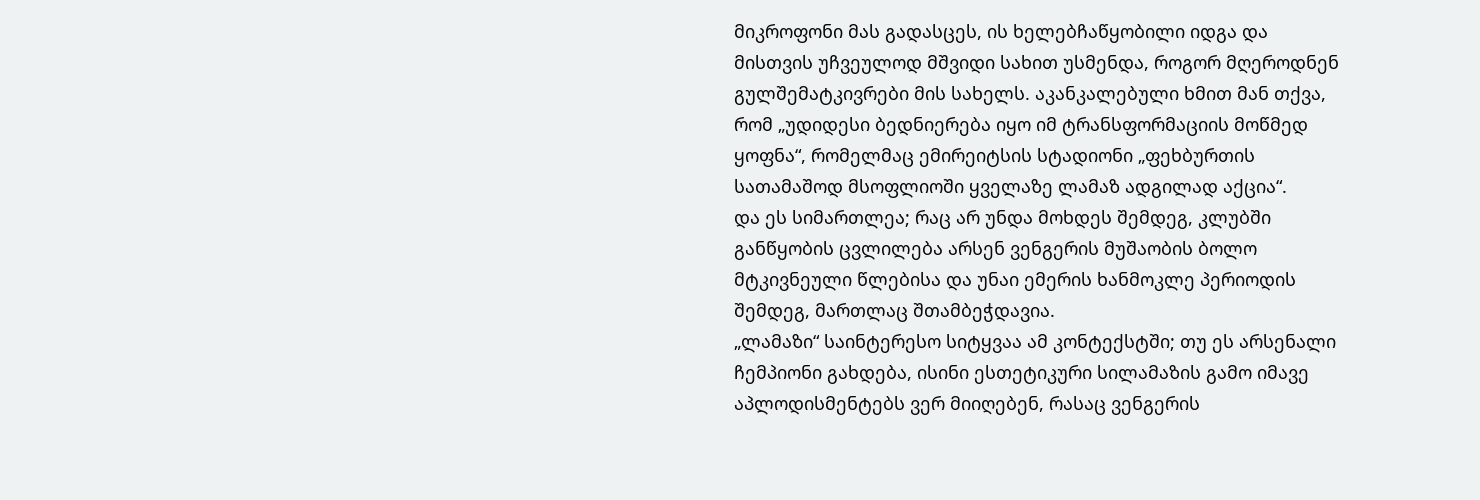მიკროფონი მას გადასცეს, ის ხელებჩაწყობილი იდგა და მისთვის უჩვეულოდ მშვიდი სახით უსმენდა, როგორ მღეროდნენ გულშემატკივრები მის სახელს. აკანკალებული ხმით მან თქვა, რომ „უდიდესი ბედნიერება იყო იმ ტრანსფორმაციის მოწმედ ყოფნა“, რომელმაც ემირეიტსის სტადიონი „ფეხბურთის სათამაშოდ მსოფლიოში ყველაზე ლამაზ ადგილად აქცია“.
და ეს სიმართლეა; რაც არ უნდა მოხდეს შემდეგ, კლუბში განწყობის ცვლილება არსენ ვენგერის მუშაობის ბოლო მტკივნეული წლებისა და უნაი ემერის ხანმოკლე პერიოდის შემდეგ, მართლაც შთამბეჭდავია.
„ლამაზი“ საინტერესო სიტყვაა ამ კონტექსტში; თუ ეს არსენალი ჩემპიონი გახდება, ისინი ესთეტიკური სილამაზის გამო იმავე აპლოდისმენტებს ვერ მიიღებენ, რასაც ვენგერის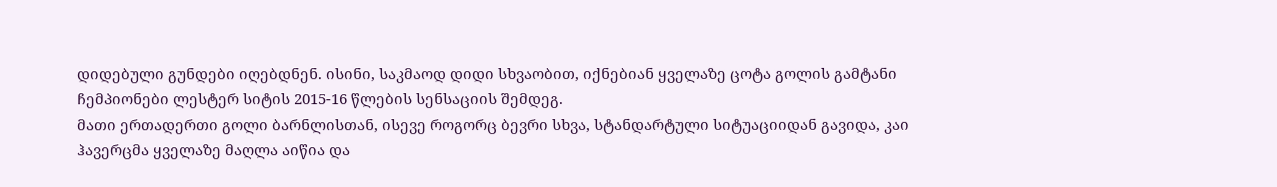დიდებული გუნდები იღებდნენ. ისინი, საკმაოდ დიდი სხვაობით, იქნებიან ყველაზე ცოტა გოლის გამტანი ჩემპიონები ლესტერ სიტის 2015-16 წლების სენსაციის შემდეგ.
მათი ერთადერთი გოლი ბარნლისთან, ისევე როგორც ბევრი სხვა, სტანდარტული სიტუაციიდან გავიდა, კაი ჰავერცმა ყველაზე მაღლა აიწია და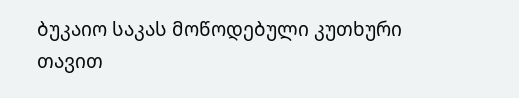ბუკაიო საკას მოწოდებული კუთხური თავით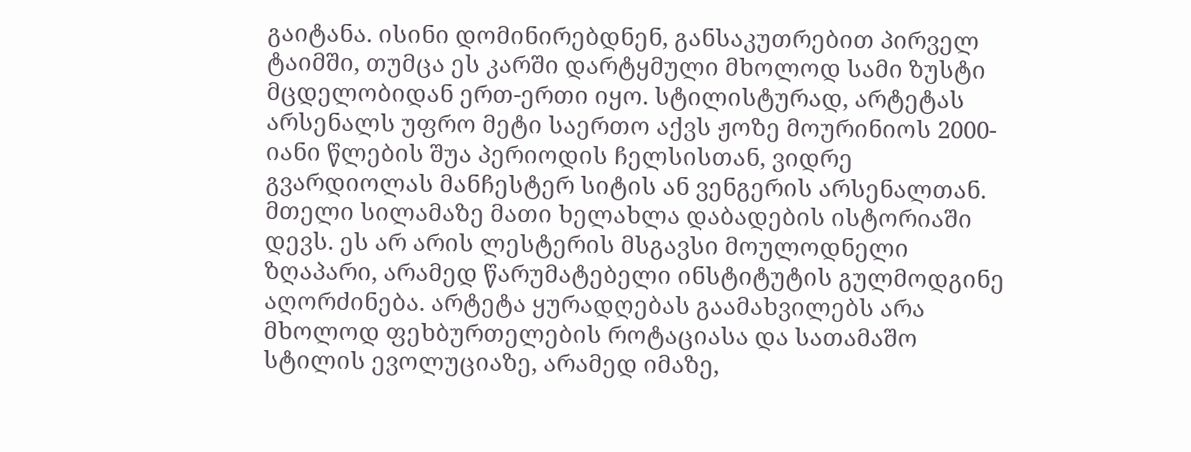გაიტანა. ისინი დომინირებდნენ, განსაკუთრებით პირველ ტაიმში, თუმცა ეს კარში დარტყმული მხოლოდ სამი ზუსტი მცდელობიდან ერთ-ერთი იყო. სტილისტურად, არტეტას არსენალს უფრო მეტი საერთო აქვს ჟოზე მოურინიოს 2000-იანი წლების შუა პერიოდის ჩელსისთან, ვიდრე გვარდიოლას მანჩესტერ სიტის ან ვენგერის არსენალთან.
მთელი სილამაზე მათი ხელახლა დაბადების ისტორიაში დევს. ეს არ არის ლესტერის მსგავსი მოულოდნელი ზღაპარი, არამედ წარუმატებელი ინსტიტუტის გულმოდგინე აღორძინება. არტეტა ყურადღებას გაამახვილებს არა მხოლოდ ფეხბურთელების როტაციასა და სათამაშო სტილის ევოლუციაზე, არამედ იმაზე,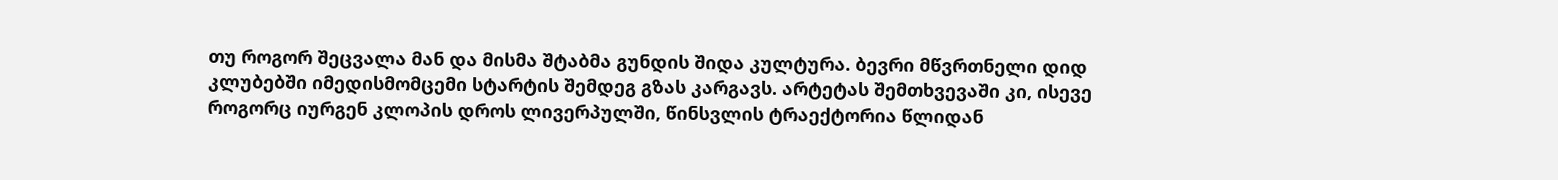თუ როგორ შეცვალა მან და მისმა შტაბმა გუნდის შიდა კულტურა. ბევრი მწვრთნელი დიდ კლუბებში იმედისმომცემი სტარტის შემდეგ გზას კარგავს. არტეტას შემთხვევაში კი, ისევე როგორც იურგენ კლოპის დროს ლივერპულში, წინსვლის ტრაექტორია წლიდან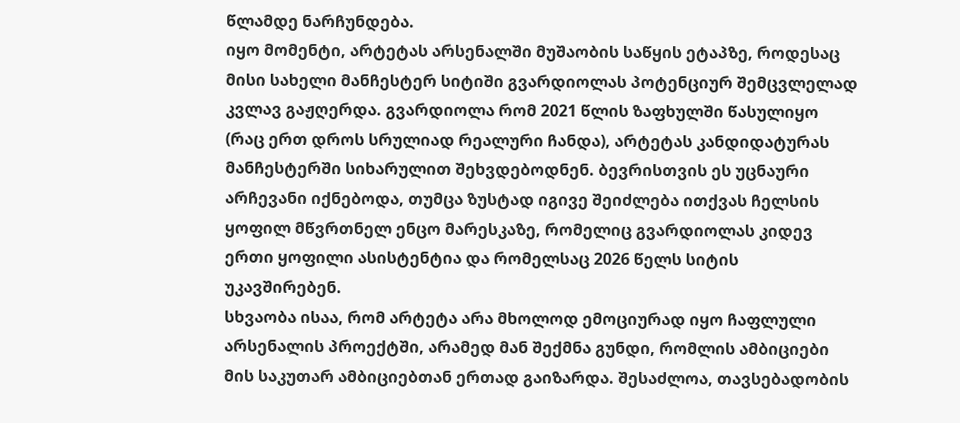წლამდე ნარჩუნდება.
იყო მომენტი, არტეტას არსენალში მუშაობის საწყის ეტაპზე, როდესაც მისი სახელი მანჩესტერ სიტიში გვარდიოლას პოტენციურ შემცვლელად კვლავ გაჟღერდა. გვარდიოლა რომ 2021 წლის ზაფხულში წასულიყო (რაც ერთ დროს სრულიად რეალური ჩანდა), არტეტას კანდიდატურას მანჩესტერში სიხარულით შეხვდებოდნენ. ბევრისთვის ეს უცნაური არჩევანი იქნებოდა, თუმცა ზუსტად იგივე შეიძლება ითქვას ჩელსის ყოფილ მწვრთნელ ენცო მარესკაზე, რომელიც გვარდიოლას კიდევ ერთი ყოფილი ასისტენტია და რომელსაც 2026 წელს სიტის უკავშირებენ.
სხვაობა ისაა, რომ არტეტა არა მხოლოდ ემოციურად იყო ჩაფლული არსენალის პროექტში, არამედ მან შექმნა გუნდი, რომლის ამბიციები მის საკუთარ ამბიციებთან ერთად გაიზარდა. შესაძლოა, თავსებადობის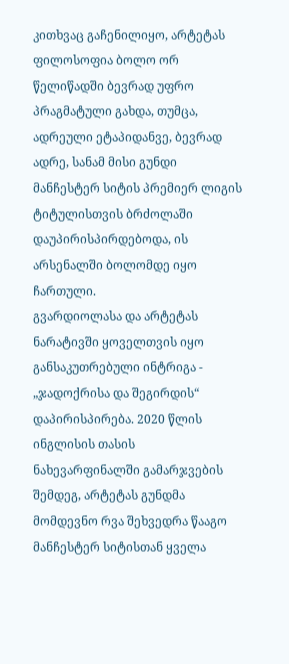კითხვაც გაჩენილიყო, არტეტას ფილოსოფია ბოლო ორ წელიწადში ბევრად უფრო პრაგმატული გახდა, თუმცა, ადრეული ეტაპიდანვე, ბევრად ადრე, სანამ მისი გუნდი მანჩესტერ სიტის პრემიერ ლიგის ტიტულისთვის ბრძოლაში დაუპირისპირდებოდა, ის არსენალში ბოლომდე იყო ჩართული.
გვარდიოლასა და არტეტას ნარატივში ყოველთვის იყო განსაკუთრებული ინტრიგა - „ჯადოქრისა და შეგირდის“ დაპირისპირება. 2020 წლის ინგლისის თასის ნახევარფინალში გამარჯვების შემდეგ, არტეტას გუნდმა მომდევნო რვა შეხვედრა წააგო მანჩესტერ სიტისთან ყველა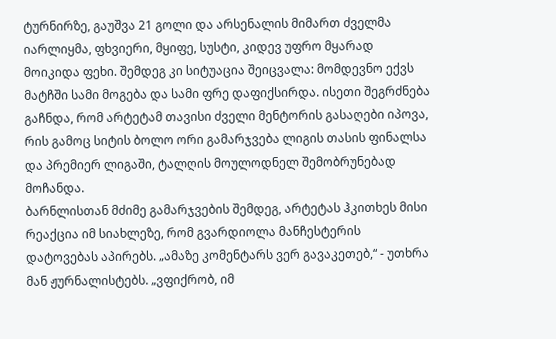ტურნირზე, გაუშვა 21 გოლი და არსენალის მიმართ ძველმა იარლიყმა, ფხვიერი, მყიფე, სუსტი, კიდევ უფრო მყარად მოიკიდა ფეხი. შემდეგ კი სიტუაცია შეიცვალა: მომდევნო ექვს მატჩში სამი მოგება და სამი ფრე დაფიქსირდა. ისეთი შეგრძნება გაჩნდა, რომ არტეტამ თავისი ძველი მენტორის გასაღები იპოვა, რის გამოც სიტის ბოლო ორი გამარჯვება ლიგის თასის ფინალსა და პრემიერ ლიგაში, ტალღის მოულოდნელ შემობრუნებად მოჩანდა.
ბარნლისთან მძიმე გამარჯვების შემდეგ, არტეტას ჰკითხეს მისი რეაქცია იმ სიახლეზე, რომ გვარდიოლა მანჩესტერის დატოვებას აპირებს. „ამაზე კომენტარს ვერ გავაკეთებ,“ - უთხრა მან ჟურნალისტებს. „ვფიქრობ, იმ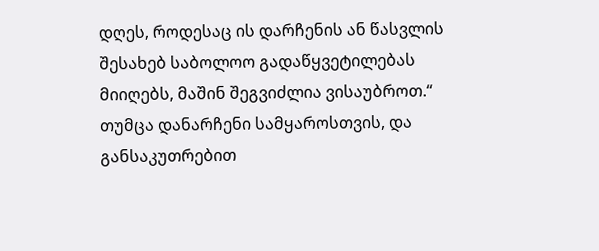დღეს, როდესაც ის დარჩენის ან წასვლის შესახებ საბოლოო გადაწყვეტილებას მიიღებს, მაშინ შეგვიძლია ვისაუბროთ.“
თუმცა დანარჩენი სამყაროსთვის, და განსაკუთრებით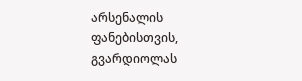არსენალის ფანებისთვის, გვარდიოლას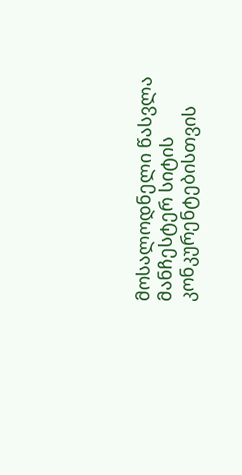მოსალოდნელი წასვლა მანჩესტერ სიტის კონკურენტებისთვის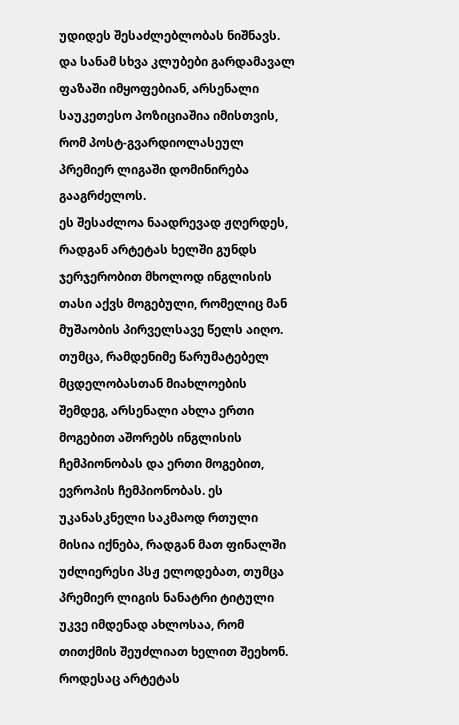უდიდეს შესაძლებლობას ნიშნავს. და სანამ სხვა კლუბები გარდამავალ ფაზაში იმყოფებიან, არსენალი საუკეთესო პოზიციაშია იმისთვის, რომ პოსტ-გვარდიოლასეულ პრემიერ ლიგაში დომინირება გააგრძელოს.
ეს შესაძლოა ნაადრევად ჟღერდეს, რადგან არტეტას ხელში გუნდს ჯერჯერობით მხოლოდ ინგლისის თასი აქვს მოგებული, რომელიც მან მუშაობის პირველსავე წელს აიღო. თუმცა, რამდენიმე წარუმატებელ მცდელობასთან მიახლოების შემდეგ, არსენალი ახლა ერთი მოგებით აშორებს ინგლისის ჩემპიონობას და ერთი მოგებით, ევროპის ჩემპიონობას. ეს უკანასკნელი საკმაოდ რთული მისია იქნება, რადგან მათ ფინალში უძლიერესი პსჟ ელოდებათ, თუმცა პრემიერ ლიგის ნანატრი ტიტული უკვე იმდენად ახლოსაა, რომ თითქმის შეუძლიათ ხელით შეეხონ.
როდესაც არტეტას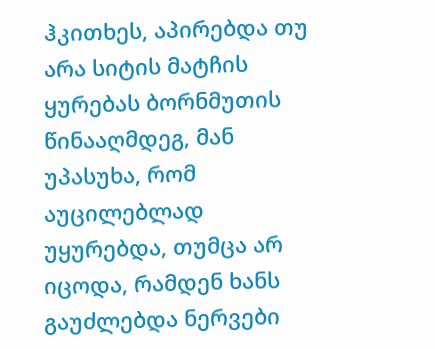ჰკითხეს, აპირებდა თუ არა სიტის მატჩის ყურებას ბორნმუთის წინააღმდეგ, მან უპასუხა, რომ აუცილებლად უყურებდა, თუმცა არ იცოდა, რამდენ ხანს გაუძლებდა ნერვები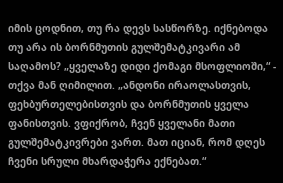იმის ცოდნით, თუ რა დევს სასწორზე. იქნებოდა თუ არა ის ბორნმუთის გულშემატკივარი ამ საღამოს? „ყველაზე დიდი ქომაგი მსოფლიოში,“ - თქვა მან ღიმილით. „ანდონი ირაოლასთვის, ფეხბურთელებისთვის და ბორნმუთის ყველა ფანისთვის. ვფიქრობ, ჩვენ ყველანი მათი გულშემატკივრები ვართ. მათ იციან, რომ დღეს ჩვენი სრული მხარდაჭერა ექნებათ.“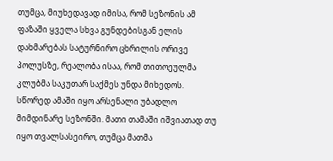თუმცა, მიუხედავად იმისა, რომ სეზონის ამ ფაზაში ყველა სხვა გუნდებისგან ელის დახმარებას სატურნირო ცხრილის ორივე პოლუსზე, რეალობა ისაა, რომ თითოეულმა კლუბმა საკუთარ საქმეს უნდა მიხედოს. სწორედ ამაში იყო არსენალი უბადლო მიმდინარე სეზონში. მათი თამაში იშვიათად თუ იყო თვალსასეირო, თუმცა მათმა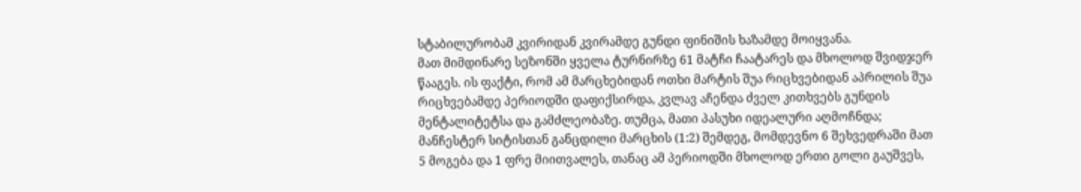სტაბილურობამ კვირიდან კვირამდე გუნდი ფინიშის ხაზამდე მოიყვანა.
მათ მიმდინარე სეზონში ყველა ტურნირზე 61 მატჩი ჩაატარეს და მხოლოდ შვიდჯერ წააგეს. ის ფაქტი, რომ ამ მარცხებიდან ოთხი მარტის შუა რიცხვებიდან აპრილის შუა რიცხვებამდე პერიოდში დაფიქსირდა, კვლავ აჩენდა ძველ კითხვებს გუნდის მენტალიტეტსა და გამძლეობაზე. თუმცა, მათი პასუხი იდეალური აღმოჩნდა; მანჩესტერ სიტისთან განცდილი მარცხის (1:2) შემდეგ, მომდევნო 6 შეხვედრაში მათ 5 მოგება და 1 ფრე მიითვალეს, თანაც ამ პერიოდში მხოლოდ ერთი გოლი გაუშვეს,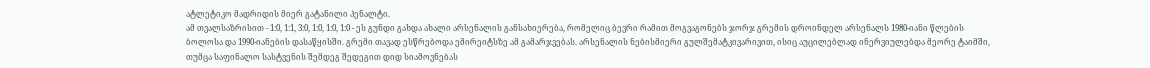ატლეტიკო მადრიდის მიერ გატანილი პენალტი.
ამ თვალსაზრისით - 1:0, 1:1, 3:0, 1:0, 1:0, 1:0 - ეს გუნდი გახდა ახალი არსენალის განსახიერება, რომელიც ბევრი რამით მოგვაგონებს ჯორჯ გრემის დროინდელ არსენალს 1980-იანი წლების ბოლოსა და 1990-იანების დასაწყისში. გრემი თავად ესწრებოდა ემირეიტსზე ამ გამარჯვებას. არსენალის ნებისმიერი გულშემატკივარივით, ისიც აუცილებლად ინერვიულებდა მეორე ტაიმში, თუმცა საფინალო სასტვენის შემდეგ შედეგით დიდ სიამოვნებას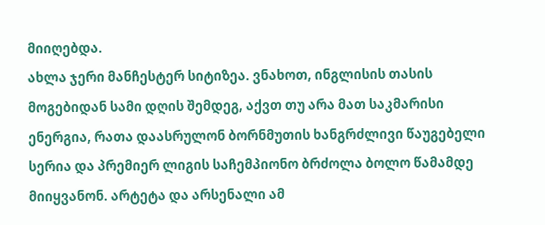მიიღებდა.
ახლა ჯერი მანჩესტერ სიტიზეა. ვნახოთ, ინგლისის თასის მოგებიდან სამი დღის შემდეგ, აქვთ თუ არა მათ საკმარისი ენერგია, რათა დაასრულონ ბორნმუთის ხანგრძლივი წაუგებელი სერია და პრემიერ ლიგის საჩემპიონო ბრძოლა ბოლო წამამდე მიიყვანონ. არტეტა და არსენალი ამ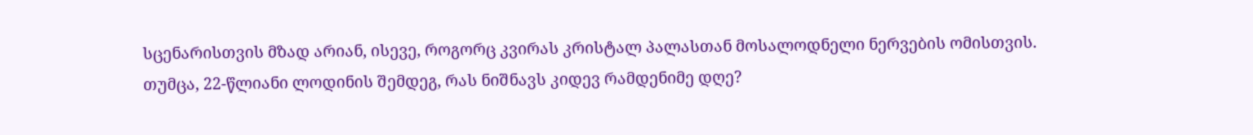სცენარისთვის მზად არიან, ისევე, როგორც კვირას კრისტალ პალასთან მოსალოდნელი ნერვების ომისთვის.
თუმცა, 22-წლიანი ლოდინის შემდეგ, რას ნიშნავს კიდევ რამდენიმე დღე?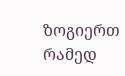ზოგიერთ რამედ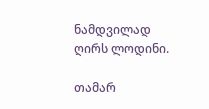ნამდვილად ღირს ლოდინი.

თამარ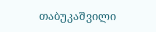თაბუკაშვილი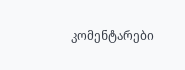კომენტარები